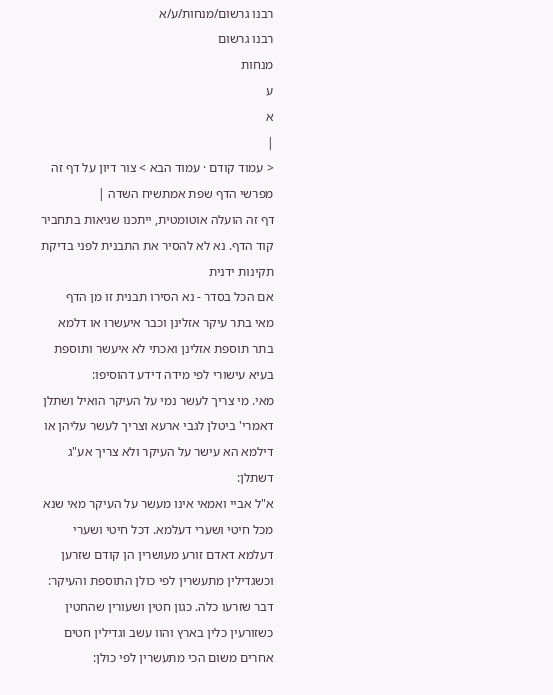רבנו גרשום/מנחות/ע/א
רבנו גרשום
מנחות
ע
א
|
< עמוד קודם · עמוד הבא > צור דיון על דף זה מפרשי הדף שפת אמתשיח השדה |
דף זה הועלה אוטומטית, ייתכנו שגיאות בתחביר קוד הדף. נא לא להסיר את התבנית לפני בדיקת תקינות ידנית
אם הכל בסדר - נא הסירו תבנית זו מן הדף
מאי בתר עיקר אזלינן וכבר איעשרו או דלמא בתר תוספת אזלינן ואכתי לא איעשר ותוספת בעיא עישורי לפי מידה דידע דהוסיפו:
מאי. מי צריך לעשר נמי על העיקר הואיל ושתלן דאמרי' ביטלן לגבי ארעא וצריך לעשר עליהן או דילמא הא עישר על העיקר ולא צריך אע"ג דשתלן:
א"ל אביי ואמאי אינו מעשר על העיקר מאי שנא מכל חיטי ושערי דעלמא. דכל חיטי ושערי דעלמא דאדם זורע מעושרין הן קודם שזרען וכשגדילין מתעשרין לפי כולן התוספת והעיקר:
דבר שזרעו כלה. כגון חטין ושעורין שהחטין כשזורעין כלין בארץ והוו עשב וגדילין חטים אחרים משום הכי מתעשרין לפי כולן: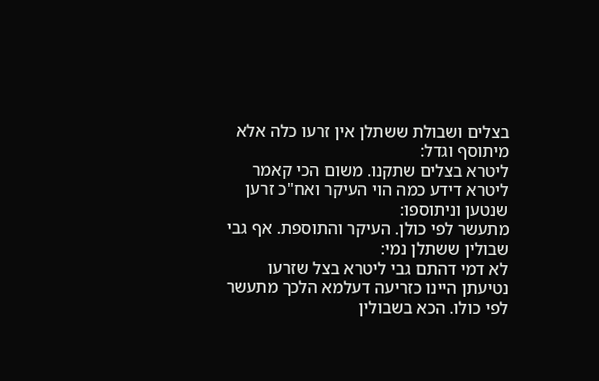בצלים ושבולת ששתלן אין זרעו כלה אלא מיתוסף וגדל:
ליטרא בצלים שתקנו. משום הכי קאמר ליטרא דידע כמה הוי העיקר ואח"כ זרען שנטען וניתוספו:
מתעשר לפי כולן. העיקר והתוספת. אף גבי שבולין ששתלן נמי:
לא דמי דהתם גבי ליטרא בצל שזרעו נטיעתן היינו כזריעה דעלמא הלכך מתעשר לפי כולו. הכא בשבולין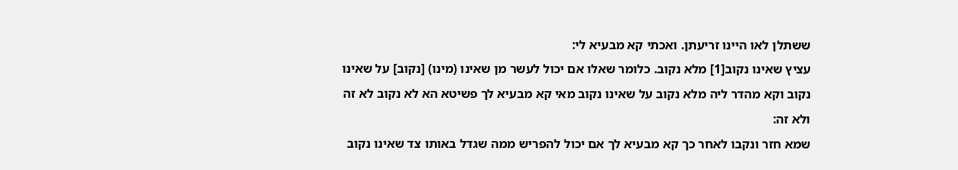ששתלן לאו היינו זריעתן. ואכתי קא מבעיא לי:
עציץ שאינו נקוב[1] מלא נקוב. כלומר שאלו אם יכול לעשר מן שאינו (מינו) [נקוב] על שאינו נקוב וקא מהדר ליה מלא נקוב על שאינו נקוב מאי קא מבעיא לך פשיטא הא לא נקוב לא זה ולא זה:
שמא חזר ונקבו לאחר כך קא מבעיא לך אם יכול להפריש ממה שגדל באותו צד שאינו נקוב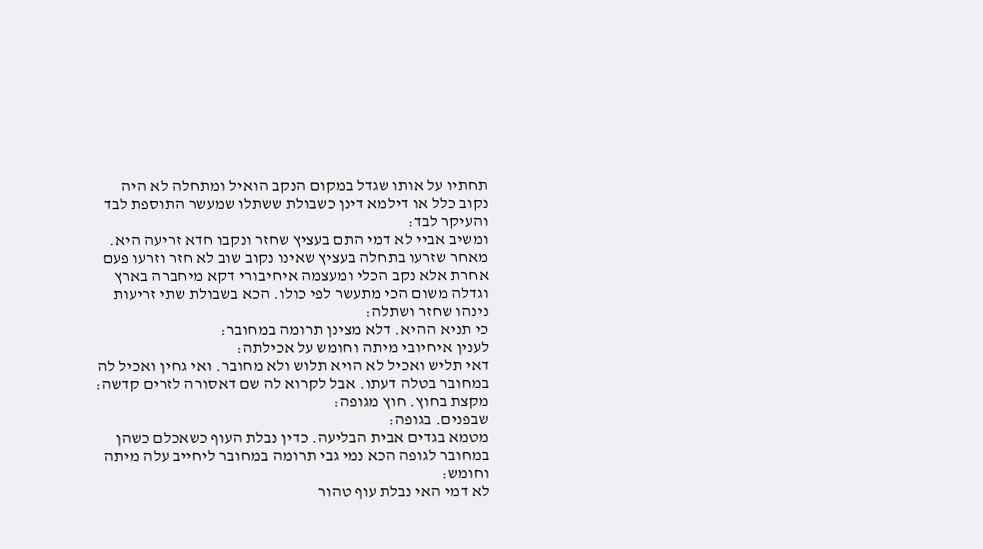תחתיו על אותו שגדל במקום הנקב הואיל ומתחלה לא היה נקוב כלל או דילמא דינן כשבולת ששתלו שמעשר התוספת לבד והעיקר לבד:
ומשיב אביי לא דמי התם בעציץ שחזר ונקבו חדא זריעה היא. מאחר שזרעו בתחלה בעציץ שאינו נקוב שוב לא חזר וזרעו פעם אחרת אלא נקב הכלי ומעצמה איחיבורי דקא מיחברה בארץ וגדלה משום הכי מתעשר לפי כולו. הכא בשבולת שתי זריעות נינהו שחזר ושתלה:
כי תניא ההיא. דלא מצינן תרומה במחובר:
לענין איחיובי מיתה וחומש על אכילתה:
דאי תליש ואכיל לא הויא תלוש ולא מחובר. ואי גחין ואכיל לה במחובר בטלה דעתו. אבל לקרוא לה שם דאסורה לזרים קדשה:
מקצת בחוץ. חוץ מגופה:
שבפנים. בגופה:
מטמא בגדים אבית הבליעה. כדין נבלת העוף כשאכלם כשהן במחובר לגופה הכא נמי גבי תרומה במחובר ליחייב עלה מיתה וחומש:
לא דמי האי נבלת עוף טהור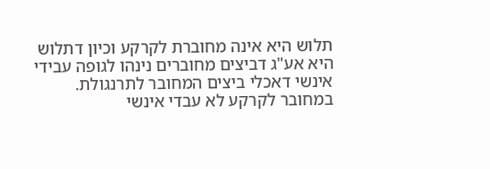תלוש היא אינה מחוברת לקרקע וכיון דתלוש היא אע"ג דביצים מחוברים נינהו לגופה עבידי אינשי דאכלי ביצים המחובר לתרנגולת. במחובר לקרקע לא עבדי אינשי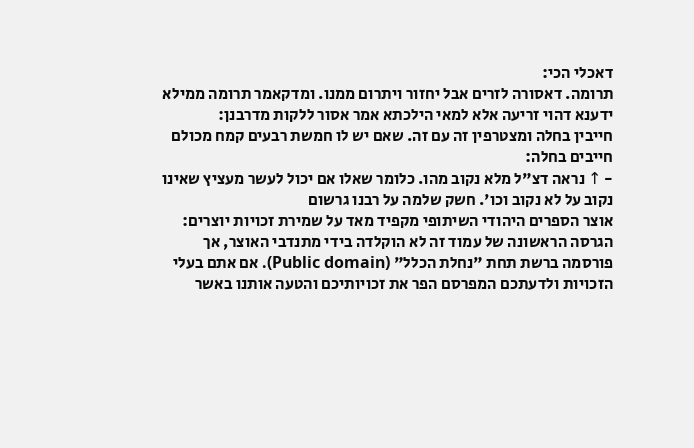דאכלי הכי:
תרומה. דאסורה לזרים אבל יחזור ויתרום ממנו. ומדקאמר תרומה ממילא ידענא דהוי זריעה אלא למאי הילכתא אמר אסור ללקות מדרבנן:
חייבין בחלה ומצטרפין זה עם זה. שאם יש לו חמשת רבעים קמח מכולם חייבים בחלה:
- ↑ נראה דצ"ל מלא נקוב מהו. כלומר שאלו אם יכול לעשר מעציץ שאינו נקוב על לא נקוב וכו'. חשק שלמה על רבנו גרשום
אוצר הספרים היהודי השיתופי מקפיד מאד על שמירת זכויות יוצרים: הגרסה הראשונה של עמוד זה לא הוקלדה בידי מתנדבי האוצר, אך פורסמה ברשת תחת "נחלת הכלל" (Public domain). אם אתם בעלי הזכויות ולדעתכם המפרסם הפר את זכויותיכם והטעה אותנו באשר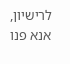לרישיון, אנא פנו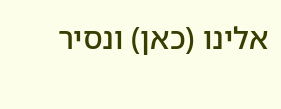אלינו (כאן) ונסיר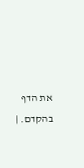את הדף בהקדם. |